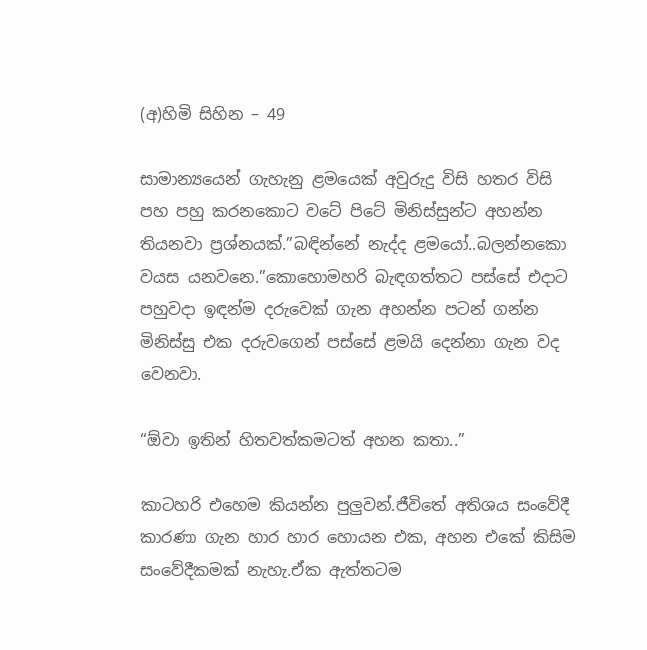(අ)හිමි සිහින – 49

සාමාන්‍යයෙන් ගැහැනු ළමයෙක් අවුරුදු විසි හතර විසි පහ පහු කරනකොට වටේ පිටේ මිනිස්සුන්ට අහන්න තියනවා ප්‍රශ්නයක්.”බඳින්නේ නැද්ද ළමයෝ..බලන්නකො වයස යනවනෙ.”කොහොමහරි බැඳගත්තට පස්සේ එදාට පහුවදා ඉඳන්ම දරුවෙක් ගැන අහන්න පටන් ගන්න මිනිස්සු එක දරුවගෙන් පස්සේ ළමයි දෙන්නා ගැන වද වෙනවා.

“ඕවා ඉතින් හිතවත්කමටත් අහන කතා..”

කාටහරි එහෙම කියන්න පුලුවන්.ජීවිතේ අතිශය සංවේදී කාරණා ගැන හාර හාර හොයන එක, අහන එකේ කිසිම සංවේදීකමක් නැහැ.ඒක ඇත්තටම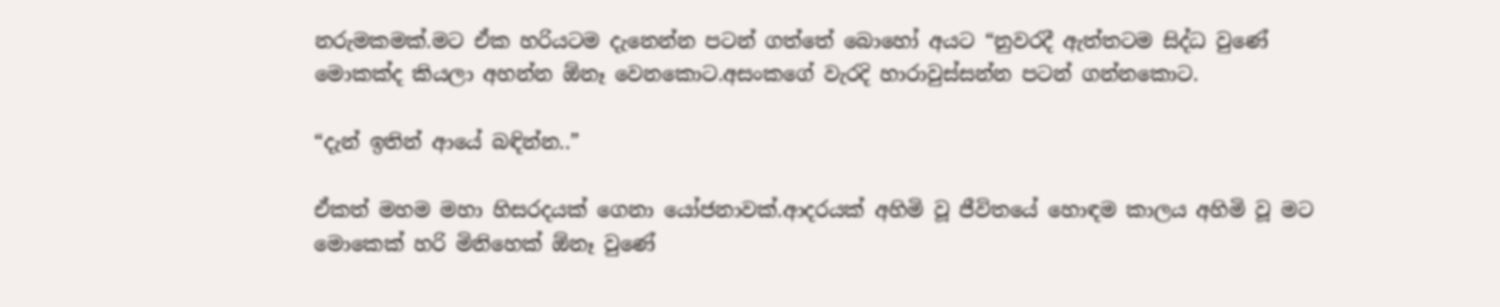නරුමකමක්.මට ඒක හරියටම දැනෙන්න පටන් ගත්තේ බොහෝ අයට “නුවරදී ඇත්තටම සිද්ධ වුණේ මොකක්ද කියලා අහන්න ඕනෑ වෙනකොට.අසංකගේ වැරදි හාරාවුස්සන්න පටන් ගන්නකොට.

“දැන් ඉතින් ආයේ බඳින්න..”

ඒකත් මහම මහා හිසරදයක් ගෙනා යෝජනාවක්.ආදරයක් අහිමි වූ ජීවිතයේ හොඳම කාලය අහිමි වූ මට මොකෙක් හරි මිනිහෙක් ඕනෑ වුණේ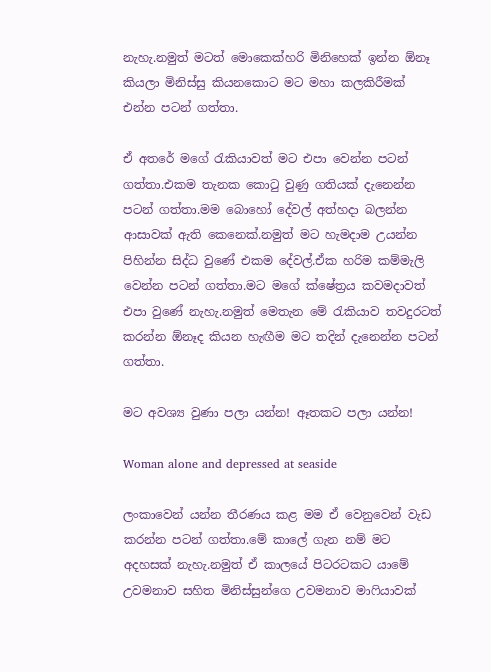නැහැ.නමුත් මටත් මොකෙක්හරි මිනිහෙක් ඉන්න ඕනෑ කියලා මිනිස්සු කියනකොට මට මහා කලකිරීමක් එන්න පටන් ගත්තා.

ඒ අතරේ මගේ රැකියාවත් මට එපා වෙන්න පටන් ගත්තා.එකම තැනක කොටු වුණු ගතියක් දැනෙන්න පටන් ගත්තා.මම බොහෝ දේවල් අත්හදා බලන්න ආසාවක් ඇති කෙනෙක්.නමුත් මට හැමදාම උයන්න පිහින්න සිද්ධ වුණේ එකම දේවල්.ඒක හරිම කම්මැලි වෙන්න පටන් ගත්තා.මට මගේ ක්ෂේත්‍රය කවමදාවත් එපා වුණේ නැහැ.නමුත් මෙතැන මේ රැකියාව තවදුරටත් කරන්න ඕනෑද කියන හැඟීම මට තදින් දැනෙන්න පටන් ගත්තා.

මට අවශ්‍ය වුණා පලා යන්න! ඈතකට පලා යන්න!

Woman alone and depressed at seaside

ලංකාවෙන් යන්න තීරණය කළ මම ඒ වෙනුවෙන් වැඩ කරන්න පටන් ගත්තා.මේ කාලේ ගැන නම් මට අදහසක් නැහැ.නමුත් ඒ කාලයේ පිටරටකට යාමේ උවමනාව සහිත මිනිස්සුන්ගෙ උවමනාව මාෆියාවක්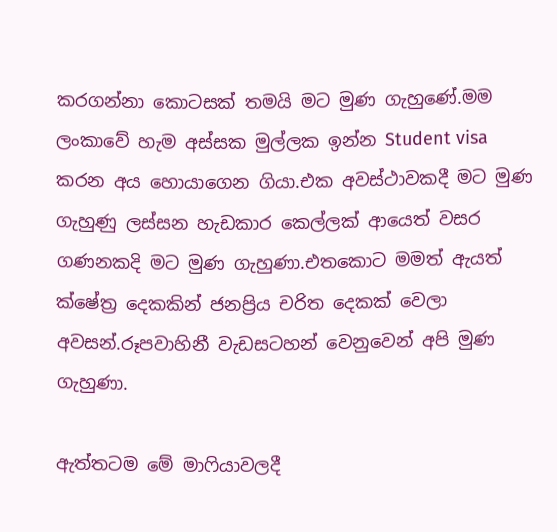කරගන්නා කොටසක් තමයි මට මුණ ගැහුණේ.මම ලංකාවේ හැම අස්සක මුල්ලක ඉන්න Student visa කරන අය හොයාගෙන ගියා.එක අවස්ථාවකදී මට මුණ ගැහුණු ලස්සන හැඩකාර කෙල්ලක් ආයෙත් වසර ගණනකදි මට මුණ ගැහුණා.එතකොට මමත් ඇයත් ක්ෂේත්‍ර දෙකකින් ජනප්‍රිය චරිත දෙකක් වෙලා අවසන්.රූපවාහිනී වැඩසටහන් වෙනුවෙන් අපි මුණ ගැහුණා.

ඇත්තටම මේ මාෆියාවලදී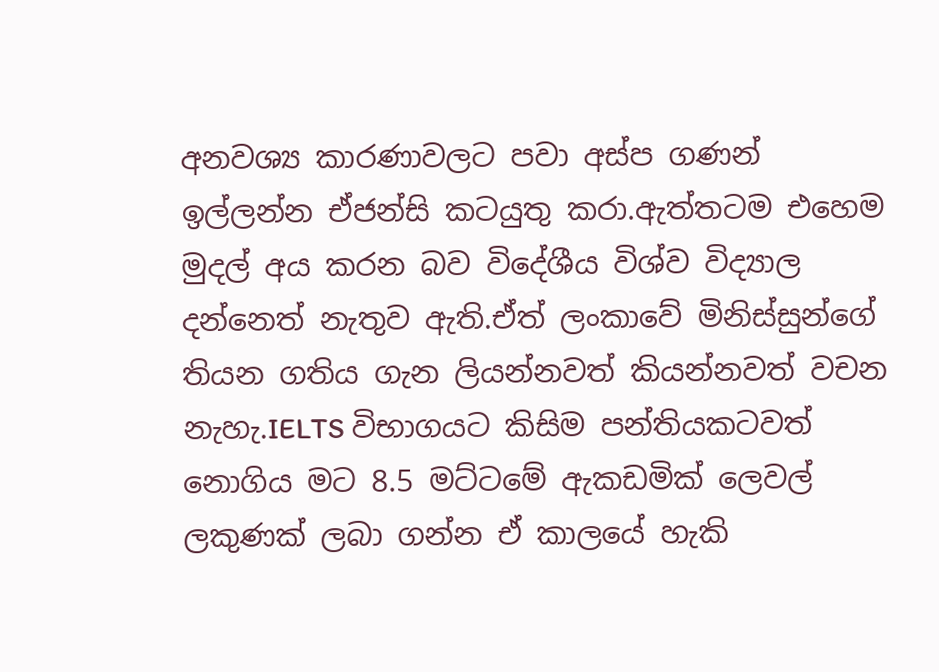අනවශ්‍ය කාරණාවලට පවා අස්ප ගණන් ඉල්ලන්න ඒජන්සි කටයුතු කරා.ඇත්තටම එහෙම මුදල් අය කරන බව විදේශීය විශ්ව විද්‍යාල දන්නෙත් නැතුව ඇති.ඒත් ලංකාවේ මිනිස්සුන්ගේ තියන ගතිය ගැන ලියන්නවත් කියන්නවත් වචන නැහැ.IELTS විභාගයට කිසිම පන්තියකටවත් නොගිය මට 8.5 මට්ටමේ ඇකඩමික් ලෙවල් ලකුණක් ලබා ගන්න ඒ කාලයේ හැකි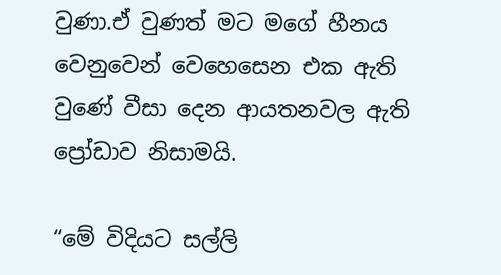වුණා.ඒ වුණත් මට මගේ හීනය වෙනුවෙන් වෙහෙසෙන එක ඇති වුණේ වීසා දෙන ආයතනවල ඇති ප්‍රෝඩාව නිසාමයි.

“මේ විදියට සල්ලි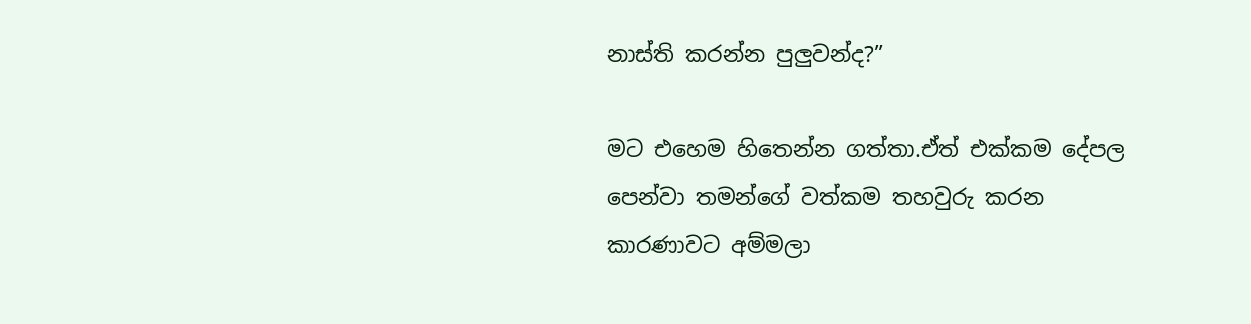නාස්ති කරන්න පුලුවන්ද?”

මට එහෙම හිතෙන්න ගත්තා.ඒත් එක්කම දේපල පෙන්වා තමන්ගේ වත්කම තහවුරු කරන කාරණාවට අම්මලා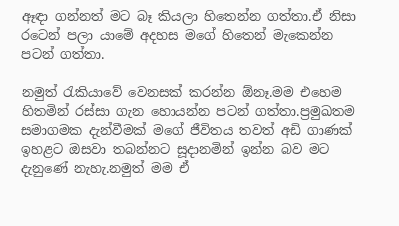ඈඳා ගන්නත් මට බෑ කියලා හිතෙන්න ගත්තා.ඒ නිසා රටෙන් පලා යාමේ අදහස මගේ හිතෙන් මැකෙන්න පටන් ගත්තා.

නමුත් රැකියාවේ වෙනසක් කරන්න ඕනෑ.මම එහෙම හිතමින් රස්සා ගැන හොයන්න පටන් ගත්තා.ප්‍රමුඛතම සමාගමක දැන්වීමක් මගේ ජීවිතය තවත් අඩි ගාණක් ඉහළට ඔසවා තබන්නට සූදානමින් ඉන්න බව මට දැනුණේ නැහැ.නමුත් මම ඒ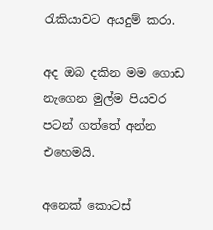රැකියාවට අයදුම් කරා.

අද ඔබ දකින මම ගොඩ නැගෙන මුල්ම පියවර පටන් ගත්තේ අන්න එහෙමයි.

අනෙක් කොටස්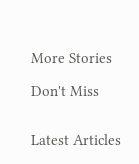More Stories

Don't Miss


Latest Articles